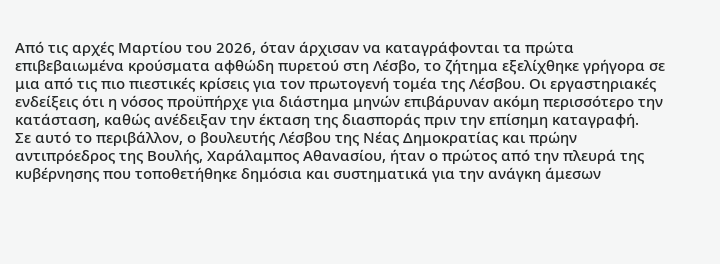Από τις αρχές Μαρτίου του 2026, όταν άρχισαν να καταγράφονται τα πρώτα επιβεβαιωμένα κρούσματα αφθώδη πυρετού στη Λέσβο, το ζήτημα εξελίχθηκε γρήγορα σε μια από τις πιο πιεστικές κρίσεις για τον πρωτογενή τομέα της Λέσβου. Οι εργαστηριακές ενδείξεις ότι η νόσος προϋπήρχε για διάστημα μηνών επιβάρυναν ακόμη περισσότερο την κατάσταση, καθώς ανέδειξαν την έκταση της διασποράς πριν την επίσημη καταγραφή.
Σε αυτό το περιβάλλον, ο βουλευτής Λέσβου της Νέας Δημοκρατίας και πρώην αντιπρόεδρος της Βουλής, Χαράλαμπος Αθανασίου, ήταν ο πρώτος από την πλευρά της κυβέρνησης που τοποθετήθηκε δημόσια και συστηματικά για την ανάγκη άμεσων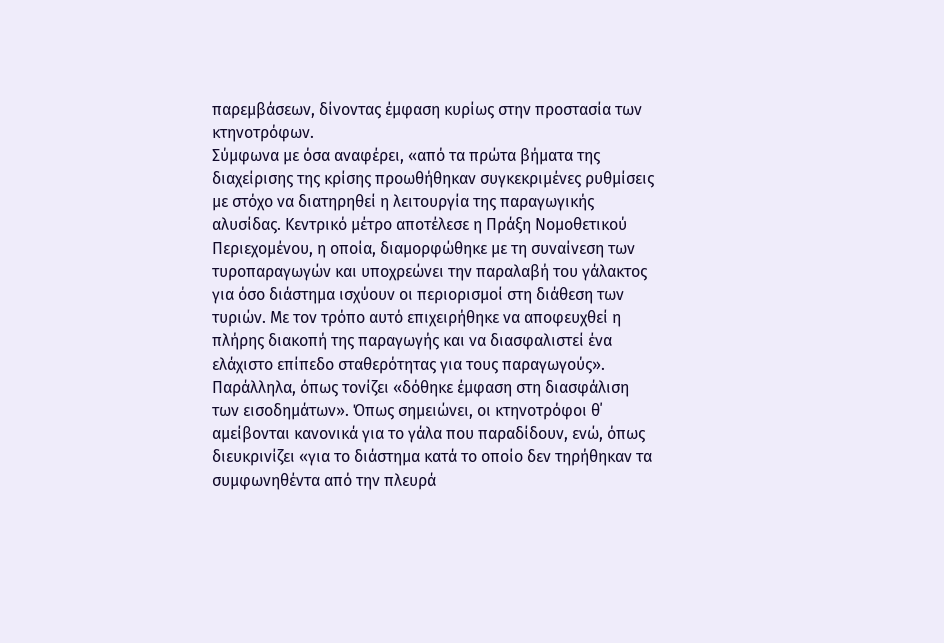παρεμβάσεων, δίνοντας έμφαση κυρίως στην προστασία των κτηνοτρόφων.
Σύμφωνα με όσα αναφέρει, «από τα πρώτα βήματα της διαχείρισης της κρίσης προωθήθηκαν συγκεκριμένες ρυθμίσεις με στόχο να διατηρηθεί η λειτουργία της παραγωγικής αλυσίδας. Κεντρικό μέτρο αποτέλεσε η Πράξη Νομοθετικού Περιεχομένου, η οποία, διαμορφώθηκε με τη συναίνεση των τυροπαραγωγών και υποχρεώνει την παραλαβή του γάλακτος για όσο διάστημα ισχύουν οι περιορισμοί στη διάθεση των τυριών. Με τον τρόπο αυτό επιχειρήθηκε να αποφευχθεί η πλήρης διακοπή της παραγωγής και να διασφαλιστεί ένα ελάχιστο επίπεδο σταθερότητας για τους παραγωγούς».
Παράλληλα, όπως τονίζει «δόθηκε έμφαση στη διασφάλιση των εισοδημάτων». Όπως σημειώνει, οι κτηνοτρόφοι θ΄ αμείβονται κανονικά για το γάλα που παραδίδουν, ενώ, όπως διευκρινίζει «για το διάστημα κατά το οποίο δεν τηρήθηκαν τα συμφωνηθέντα από την πλευρά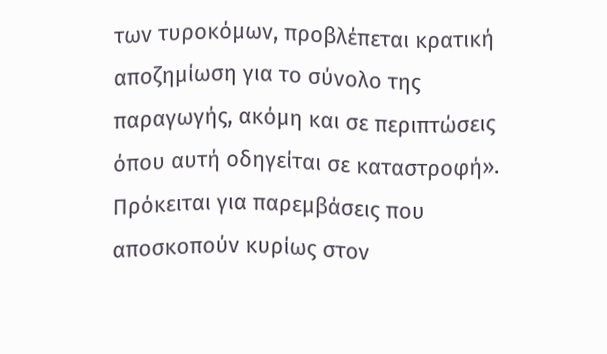των τυροκόμων, προβλέπεται κρατική αποζημίωση για το σύνολο της παραγωγής, ακόμη και σε περιπτώσεις όπου αυτή οδηγείται σε καταστροφή». Πρόκειται για παρεμβάσεις που αποσκοπούν κυρίως στον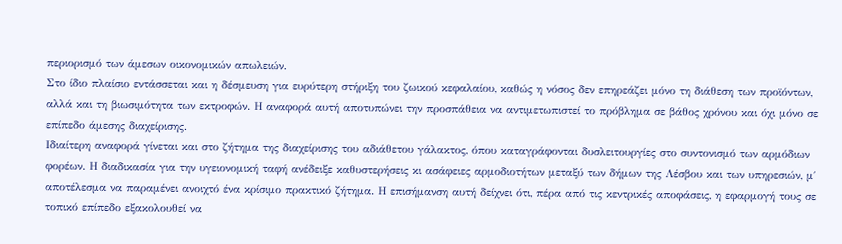περιορισμό των άμεσων οικονομικών απωλειών.
Στο ίδιο πλαίσιο εντάσσεται και η δέσμευση για ευρύτερη στήριξη του ζωικού κεφαλαίου, καθώς η νόσος δεν επηρεάζει μόνο τη διάθεση των προϊόντων, αλλά και τη βιωσιμότητα των εκτροφών. Η αναφορά αυτή αποτυπώνει την προσπάθεια να αντιμετωπιστεί το πρόβλημα σε βάθος χρόνου και όχι μόνο σε επίπεδο άμεσης διαχείρισης.
Ιδιαίτερη αναφορά γίνεται και στο ζήτημα της διαχείρισης του αδιάθετου γάλακτος, όπου καταγράφονται δυσλειτουργίες στο συντονισμό των αρμόδιων φορέων. Η διαδικασία για την υγειονομική ταφή ανέδειξε καθυστερήσεις κι ασάφειες αρμοδιοτήτων μεταξύ των δήμων της Λέσβου και των υπηρεσιών, μ΄ αποτέλεσμα να παραμένει ανοιχτό ένα κρίσιμο πρακτικό ζήτημα. Η επισήμανση αυτή δείχνει ότι, πέρα από τις κεντρικές αποφάσεις, η εφαρμογή τους σε τοπικό επίπεδο εξακολουθεί να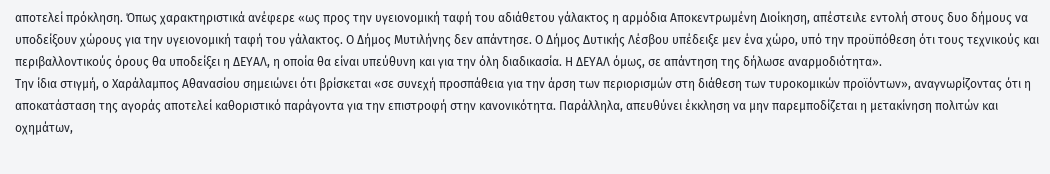αποτελεί πρόκληση. Όπως χαρακτηριστικά ανέφερε «ως προς την υγειονομική ταφή του αδιάθετου γάλακτος η αρμόδια Αποκεντρωμένη Διοίκηση, απέστειλε εντολή στους δυο δήμους να υποδείξουν χώρους για την υγειονομική ταφή του γάλακτος. Ο Δήμος Μυτιλήνης δεν απάντησε. Ο Δήμος Δυτικής Λέσβου υπέδειξε μεν ένα χώρο, υπό την προϋπόθεση ότι τους τεχνικούς και περιβαλλοντικούς όρους θα υποδείξει η ΔΕΥΑΛ, η οποία θα είναι υπεύθυνη και για την όλη διαδικασία. Η ΔΕΥΑΛ όμως, σε απάντηση της δήλωσε αναρμοδιότητα».
Την ίδια στιγμή, ο Χαράλαμπος Αθανασίου σημειώνει ότι βρίσκεται «σε συνεχή προσπάθεια για την άρση των περιορισμών στη διάθεση των τυροκομικών προϊόντων», αναγνωρίζοντας ότι η αποκατάσταση της αγοράς αποτελεί καθοριστικό παράγοντα για την επιστροφή στην κανονικότητα. Παράλληλα, απευθύνει έκκληση να μην παρεμποδίζεται η μετακίνηση πολιτών και οχημάτων,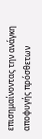επισημαίνοντας την ανάγκη αποφυγής πρόσθετων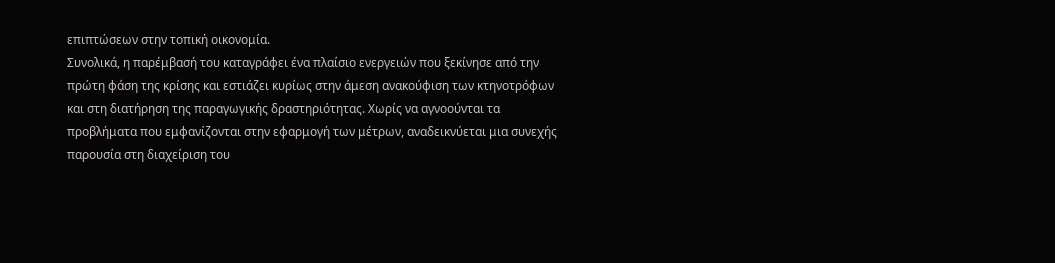επιπτώσεων στην τοπική οικονομία.
Συνολικά, η παρέμβασή του καταγράφει ένα πλαίσιο ενεργειών που ξεκίνησε από την πρώτη φάση της κρίσης και εστιάζει κυρίως στην άμεση ανακούφιση των κτηνοτρόφων και στη διατήρηση της παραγωγικής δραστηριότητας. Χωρίς να αγνοούνται τα προβλήματα που εμφανίζονται στην εφαρμογή των μέτρων, αναδεικνύεται μια συνεχής παρουσία στη διαχείριση του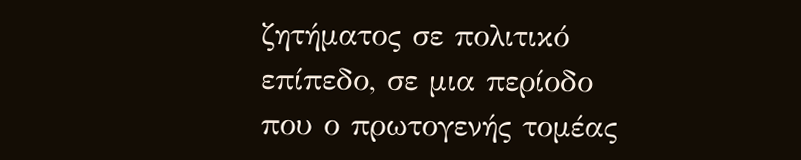ζητήματος σε πολιτικό επίπεδο, σε μια περίοδο που ο πρωτογενής τομέας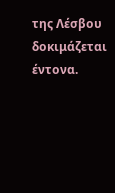της Λέσβου δοκιμάζεται έντονα.